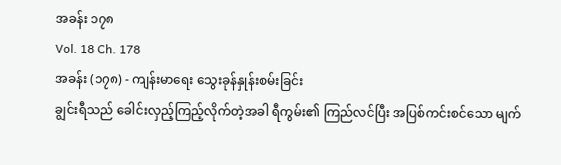အခန်း ၁၇၈
Vol. 18 Ch. 178
အခန်း (၁၇၈) - ကျန်းမာရေး သွေးခုန်နှုန်းစမ်းခြင်း
ချွင်းရီသည် ခေါင်းလှည့်ကြည့်လိုက်တဲ့အခါ ရီကွမ်း၏ ကြည်လင်ပြီး အပြစ်ကင်းစင်သော မျက်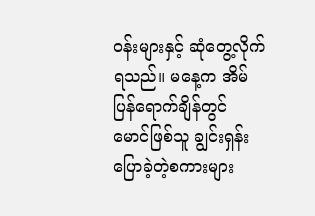ဝန်းများနှင့် ဆုံတွေ့လိုက်ရသည်။ မနေ့က အိမ်ပြန်ရောက်ချိန်တွင် မောင်ဖြစ်သူ ချွင်းရှန်း ပြောခဲ့တဲ့စကားများ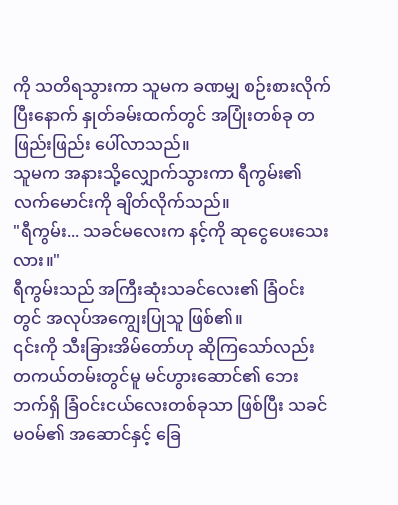ကို သတိရသွားကာ သူမက ခဏမျှ စဉ်းစားလိုက်ပြီးနောက် နှုတ်ခမ်းထက်တွင် အပြုံးတစ်ခု တဖြည်းဖြည်း ပေါ်လာသည်။
သူမက အနားသို့လျှောက်သွားကာ ရီကွမ်း၏ လက်မောင်းကို ချိတ်လိုက်သည်။
"ရီကွမ်း... သခင်မလေးက နင့်ကို ဆုငွေပေးသေးလား။"
ရီကွမ်းသည် အကြီးဆုံးသခင်လေး၏ ခြံဝင်းတွင် အလုပ်အကျွေးပြုသူ ဖြစ်၏။
၎င်းကို သီးခြားအိမ်တော်ဟု ဆိုကြသော်လည်း တကယ်တမ်းတွင်မူ မင်ဟွားဆောင်၏ ဘေးဘက်ရှိ ခြံဝင်းငယ်လေးတစ်ခုသာ ဖြစ်ပြီး သခင်မဝမ်၏ အဆောင်နှင့် ခြေ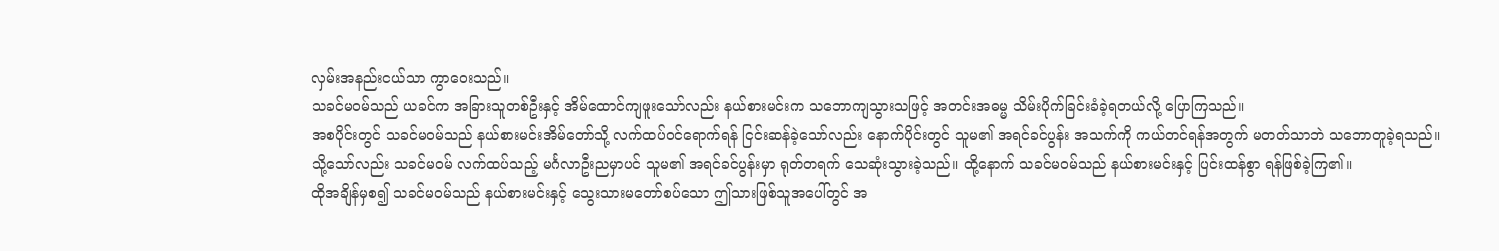လှမ်းအနည်းငယ်သာ ကွာဝေးသည်။
သခင်မဝမ်သည် ယခင်က အခြားသူတစ်ဦးနှင့် အိမ်ထောင်ကျဖူးသော်လည်း နယ်စားမင်းက သဘောကျသွားသဖြင့် အတင်းအဓမ္မ သိမ်းပိုက်ခြင်းခံခဲ့ရတယ်လို့ ပြောကြသည်။
အစပိုင်းတွင် သခင်မဝမ်သည် နယ်စားမင်းအိမ်တော်သို့ လက်ထပ်ဝင်ရောက်ရန် ငြင်းဆန်ခဲ့သော်လည်း နောက်ပိုင်းတွင် သူမ၏ အရင်ခင်ပွန်း အသက်ကို ကယ်တင်ရန်အတွက် မတတ်သာဘဲ သဘောတူခဲ့ရသည်။
သို့သော်လည်း သခင်မဝမ် လက်ထပ်သည့် မင်္ဂလာဦးညမှာပင် သူမ၏ အရင်ခင်ပွန်းမှာ ရုတ်တရက် သေဆုံးသွားခဲ့သည်။ ထို့နောက် သခင်မဝမ်သည် နယ်စားမင်းနှင့် ပြင်းထန်စွာ ရန်ဖြစ်ခဲ့ကြ၏။
ထိုအချိန်မှစ၍ သခင်မဝမ်သည် နယ်စားမင်းနှင့် သွေးသားမတော်စပ်သော ဤသားဖြစ်သူအပေါ်တွင် အ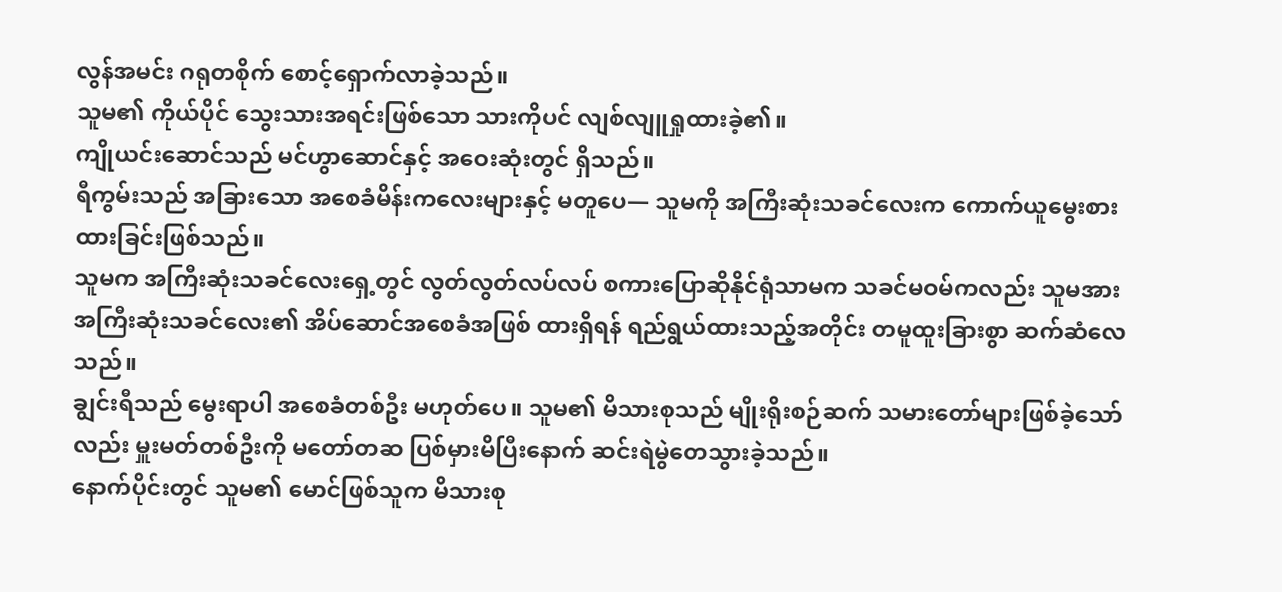လွန်အမင်း ဂရုတစိုက် စောင့်ရှောက်လာခဲ့သည်။
သူမ၏ ကိုယ်ပိုင် သွေးသားအရင်းဖြစ်သော သားကိုပင် လျစ်လျူရှုထားခဲ့၏။
ကျိုယင်းဆောင်သည် မင်ဟွာဆောင်နှင့် အဝေးဆုံးတွင် ရှိသည်။
ရီကွမ်းသည် အခြားသော အစေခံမိန်းကလေးများနှင့် မတူပေ— သူမကို အကြီးဆုံးသခင်လေးက ကောက်ယူမွေးစားထားခြင်းဖြစ်သည်။
သူမက အကြီးဆုံးသခင်လေးရှေ့တွင် လွတ်လွတ်လပ်လပ် စကားပြောဆိုနိုင်ရုံသာမက သခင်မဝမ်ကလည်း သူမအား အကြီးဆုံးသခင်လေး၏ အိပ်ဆောင်အစေခံအဖြစ် ထားရှိရန် ရည်ရွယ်ထားသည့်အတိုင်း တမူထူးခြားစွာ ဆက်ဆံလေသည်။
ချွင်းရီသည် မွေးရာပါ အစေခံတစ်ဦး မဟုတ်ပေ။ သူမ၏ မိသားစုသည် မျိုးရိုးစဉ်ဆက် သမားတော်များဖြစ်ခဲ့သော်လည်း မှူးမတ်တစ်ဦးကို မတော်တဆ ပြစ်မှားမိပြီးနောက် ဆင်းရဲမွဲတေသွားခဲ့သည်။
နောက်ပိုင်းတွင် သူမ၏ မောင်ဖြစ်သူက မိသားစု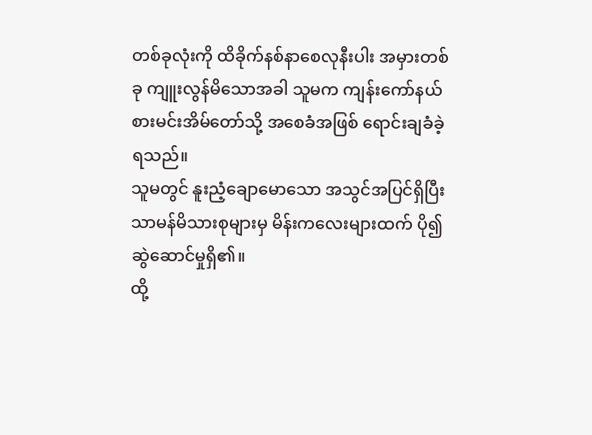တစ်ခုလုံးကို ထိခိုက်နစ်နာစေလုနီးပါး အမှားတစ်ခု ကျူးလွန်မိသောအခါ သူမက ကျန်းကော်နယ်စားမင်းအိမ်တော်သို့ အစေခံအဖြစ် ရောင်းချခံခဲ့ရသည်။
သူမတွင် နူးညံ့ချောမောသော အသွင်အပြင်ရှိပြီး သာမန်မိသားစုများမှ မိန်းကလေးများထက် ပို၍ ဆွဲဆောင်မှုရှိ၏။
ထို့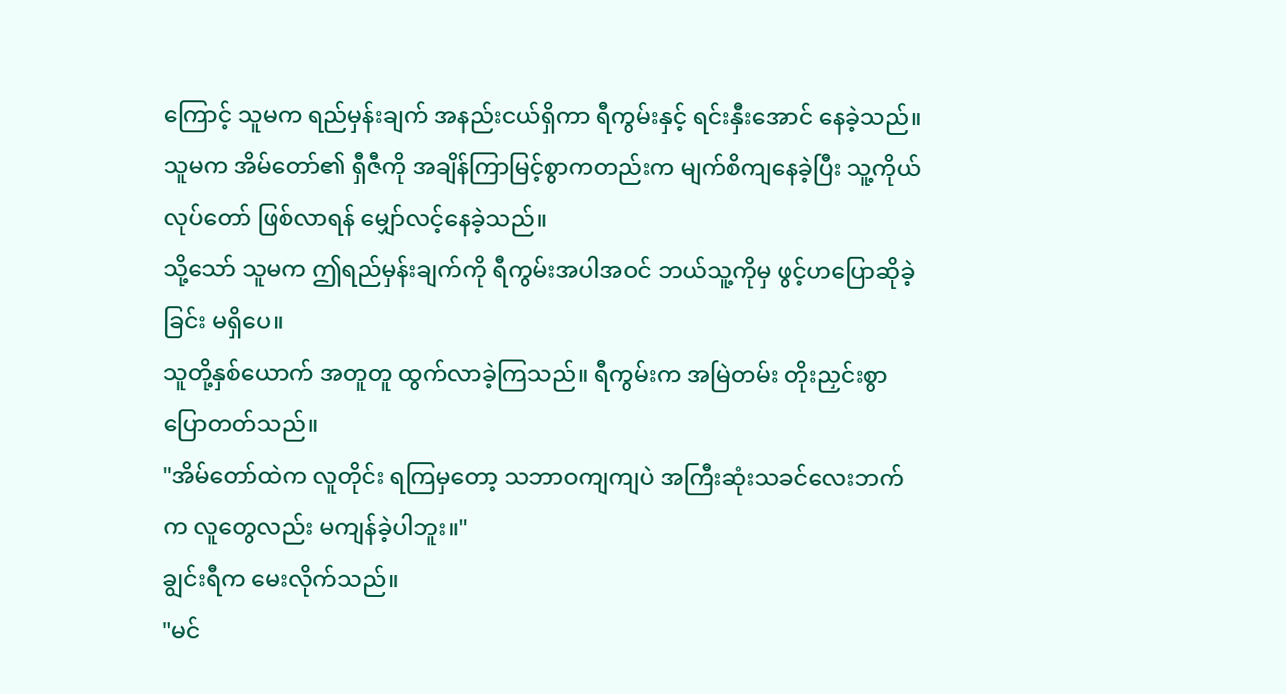ကြောင့် သူမက ရည်မှန်းချက် အနည်းငယ်ရှိကာ ရီကွမ်းနှင့် ရင်းနှီးအောင် နေခဲ့သည်။
သူမက အိမ်တော်၏ ရှီဇီကို အချိန်ကြာမြင့်စွာကတည်းက မျက်စိကျနေခဲ့ပြီး သူ့ကိုယ်လုပ်တော် ဖြစ်လာရန် မျှော်လင့်နေခဲ့သည်။
သို့သော် သူမက ဤရည်မှန်းချက်ကို ရီကွမ်းအပါအဝင် ဘယ်သူ့ကိုမှ ဖွင့်ဟပြောဆိုခဲ့ခြင်း မရှိပေ။
သူတို့နှစ်ယောက် အတူတူ ထွက်လာခဲ့ကြသည်။ ရီကွမ်းက အမြဲတမ်း တိုးညှင်းစွာ ပြောတတ်သည်။
"အိမ်တော်ထဲက လူတိုင်း ရကြမှတော့ သဘာဝကျကျပဲ အကြီးဆုံးသခင်လေးဘက်က လူတွေလည်း မကျန်ခဲ့ပါဘူး။"
ချွင်းရီက မေးလိုက်သည်။
"မင်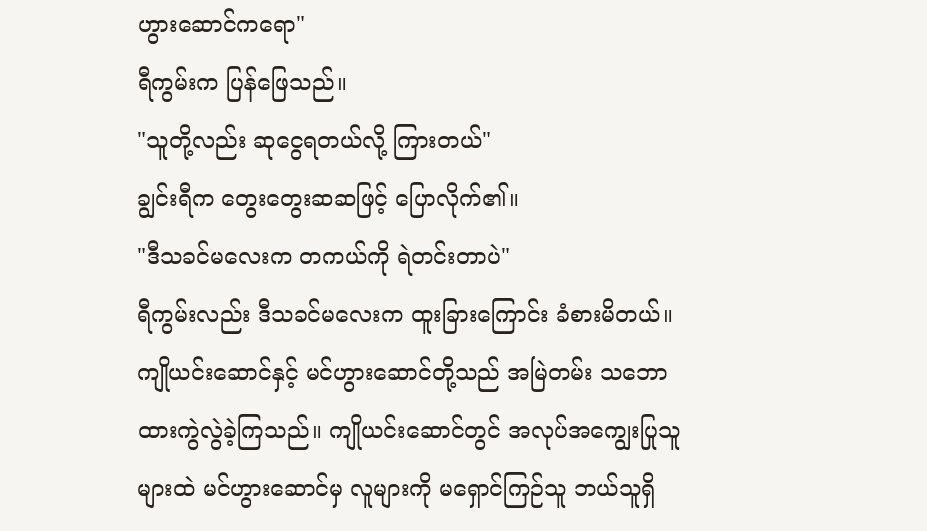ဟွားဆောင်ကရော"
ရီကွမ်းက ပြန်ဖြေသည်။
"သူတို့လည်း ဆုငွေရတယ်လို့ ကြားတယ်"
ချွင်းရီက တွေးတွေးဆဆဖြင့် ပြောလိုက်၏။
"ဒီသခင်မလေးက တကယ်ကို ရဲတင်းတာပဲ"
ရီကွမ်းလည်း ဒီသခင်မလေးက ထူးခြားကြောင်း ခံစားမိတယ်။
ကျိုယင်းဆောင်နှင့် မင်ဟွားဆောင်တို့သည် အမြဲတမ်း သဘောထားကွဲလွဲခဲ့ကြသည်။ ကျိုယင်းဆောင်တွင် အလုပ်အကျွေးပြုသူများထဲ မင်ဟွားဆောင်မှ လူများကို မရှောင်ကြဉ်သူ ဘယ်သူရှိ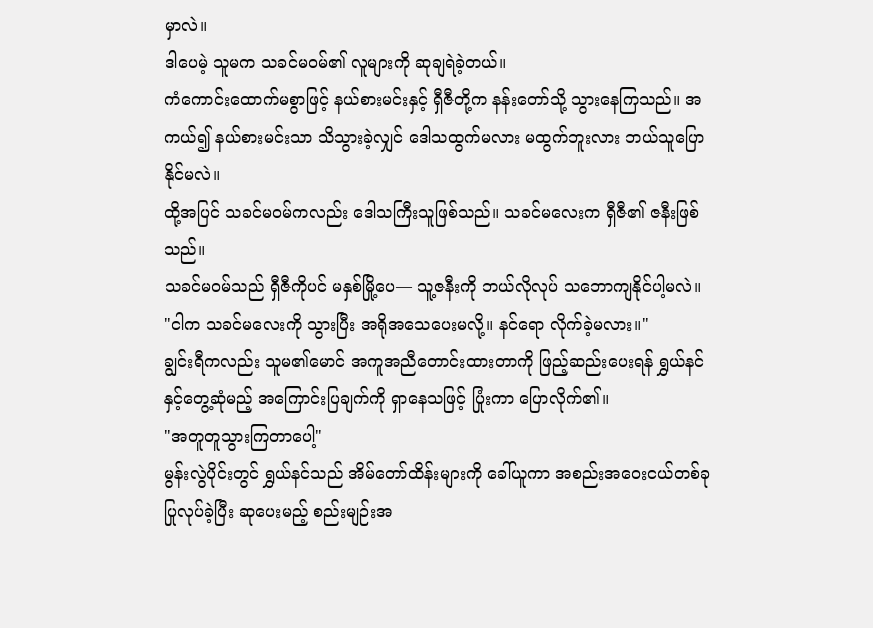မှာလဲ။
ဒါပေမဲ့ သူမက သခင်မဝမ်၏ လူများကို ဆုချရဲခဲ့တယ်။
ကံကောင်းထောက်မစွာဖြင့် နယ်စားမင်းနှင့် ရှီဇီတို့က နန်းတော်သို့ သွားနေကြသည်။ အကယ်၍ နယ်စားမင်းသာ သိသွားခဲ့လျှင် ဒေါသထွက်မလား မထွက်ဘူးလား ဘယ်သူပြောနိုင်မလဲ။
ထို့အပြင် သခင်မဝမ်ကလည်း ဒေါသကြီးသူဖြစ်သည်။ သခင်မလေးက ရှီဇီ၏ ဇနီးဖြစ်သည်။
သခင်မဝမ်သည် ရှီဇီကိုပင် မနှစ်မြို့ပေ— သူ့ဇနီးကို ဘယ်လိုလုပ် သဘောကျနိုင်ပါ့မလဲ။
"ငါက သခင်မလေးကို သွားပြီး အရိုအသေပေးမလို့။ နင်ရော လိုက်ခဲ့မလား။"
ချွင်းရီကလည်း သူမ၏မောင် အကူအညီတောင်းထားတာကို ဖြည့်ဆည်းပေးရန် ရွှယ်နင်နှင့်တွေ့ဆုံမည့် အကြောင်းပြချက်ကို ရှာနေသဖြင့် ပြုံးကာ ပြောလိုက်၏။
"အတူတူသွားကြတာပေါ့"
မွန်းလွဲပိုင်းတွင် ရွှယ်နင်သည် အိမ်တော်ထိန်းများကို ခေါ်ယူကာ အစည်းအဝေးငယ်တစ်ခု ပြုလုပ်ခဲ့ပြီး ဆုပေးမည့် စည်းမျဉ်းအ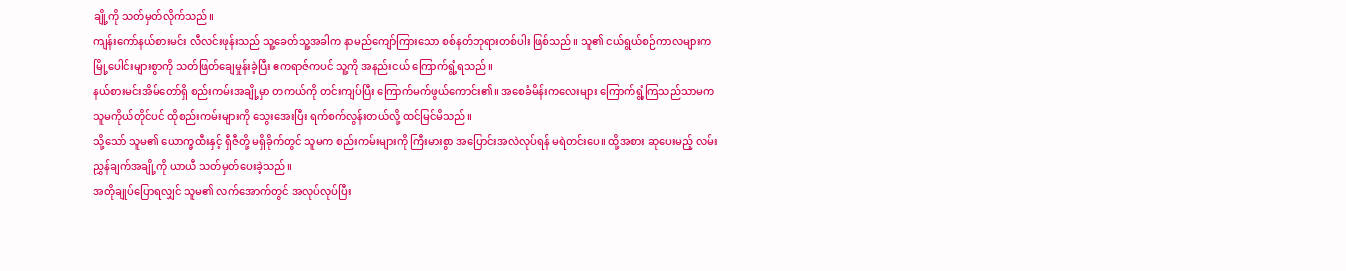ချို့ကို သတ်မှတ်လိုက်သည်။
ကျန်းကော်နယ်စားမင်း လီလင်းဖုန်းသည် သူ့ခေတ်သူ့အခါက နာမည်ကျော်ကြားသော စစ်နတ်ဘုရားတစ်ပါး ဖြစ်သည်။ သူ၏ ငယ်ရွယ်စဉ်ကာလများက မြို့ပေါင်းများစွာကို သတ်ဖြတ်ချေမှုန်းခဲ့ပြီး ဧကရာဇ်ကပင် သူ့ကို အနည်းငယ် ကြောက်ရွံ့ရသည်။
နယ်စားမင်းအိမ်တော်ရှိ စည်းကမ်းအချို့မှာ တကယ်ကို တင်းကျပ်ပြီး ကြောက်မက်ဖွယ်ကောင်း၏။ အစေခံမိန်းကလေးများ ကြောက်ရွံ့ကြသည်သာမက သူမကိုယ်တိုင်ပင် ထိုစည်းကမ်းများကို သွေးအေးပြီး ရက်စက်လွန်းတယ်လို့ ထင်မြင်မိသည်။
သို့သော် သူမ၏ ယောက္ခထီးနှင့် ရှီဇီတို့ မရှိခိုက်တွင် သူမက စည်းကမ်းများကို ကြီးမားစွာ အပြောင်းအလဲလုပ်ရန် မရဲတင်းပေ။ ထို့အစား ဆုပေးမည့် လမ်းညွှန်ချက်အချို့ကို ယာယီ သတ်မှတ်ပေးခဲ့သည်။
အတိုချုပ်ပြောရလျှင် သူမ၏ လက်အောက်တွင် အလုပ်လုပ်ပြီး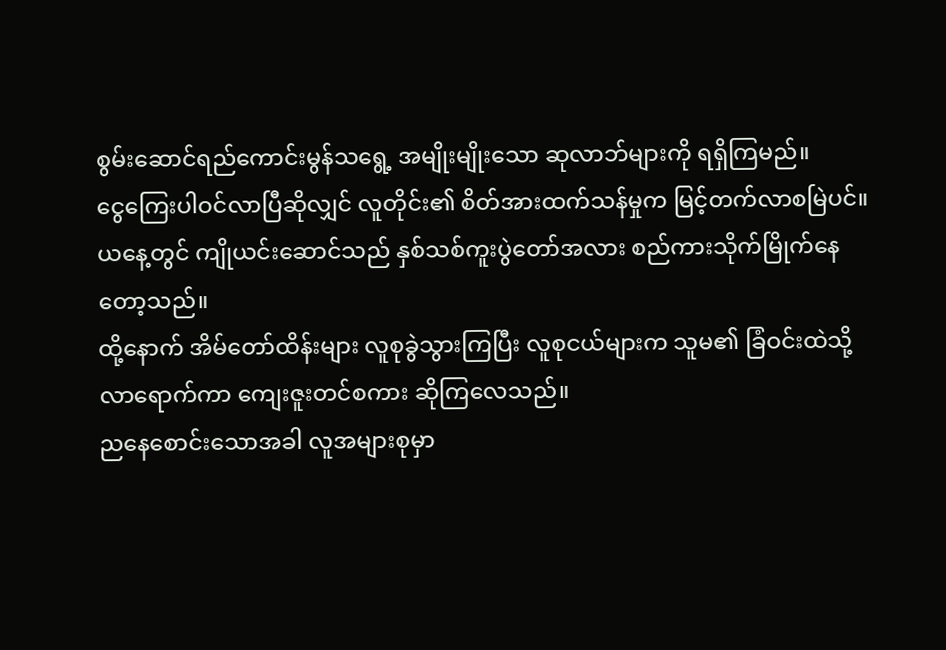စွမ်းဆောင်ရည်ကောင်းမွန်သရွေ့ အမျိုးမျိုးသော ဆုလာဘ်များကို ရရှိကြမည်။
ငွေကြေးပါဝင်လာပြီဆိုလျှင် လူတိုင်း၏ စိတ်အားထက်သန်မှုက မြင့်တက်လာစမြဲပင်။
ယနေ့တွင် ကျိုယင်းဆောင်သည် နှစ်သစ်ကူးပွဲတော်အလား စည်ကားသိုက်မြိုက်နေတော့သည်။
ထို့နောက် အိမ်တော်ထိန်းများ လူစုခွဲသွားကြပြီး လူစုငယ်များက သူမ၏ ခြံဝင်းထဲသို့ လာရောက်ကာ ကျေးဇူးတင်စကား ဆိုကြလေသည်။
ညနေစောင်းသောအခါ လူအများစုမှာ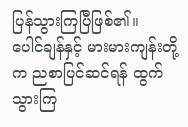ပြန်သွားကြပြီဖြစ်၏။
ပေါင်ချန်နှင့် မားမားကျန်းတို့က ညစာပြင်ဆင်ရန် ထွက်သွားကြ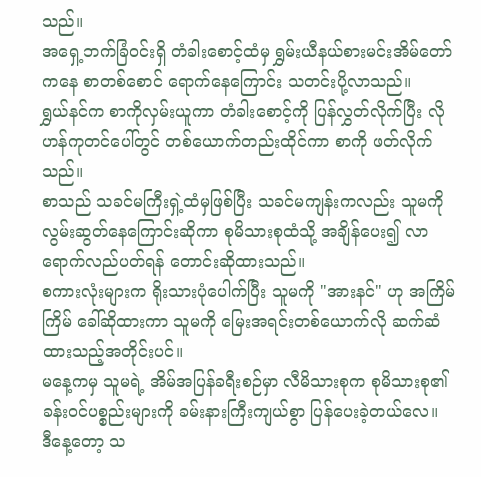သည်။
အရှေ့ဘက်ခြံဝင်းရှိ တံခါးစောင့်ထံမှ ရွှမ်းယီနယ်စားမင်းအိမ်တော်ကနေ စာတစ်စောင် ရောက်နေကြောင်း သတင်းပို့လာသည်။
ရွှယ်နင်က စာကိုလှမ်းယူကာ တံခါးစောင့်ကို ပြန်လွှတ်လိုက်ပြီး လိုဟန်ကုတင်ပေါ်တွင် တစ်ယောက်တည်းထိုင်ကာ စာကို ဖတ်လိုက်သည်။
စာသည် သခင်မကြီးရှဲ့ထံမှဖြစ်ပြီး သခင်မကျန်းကလည်း သူမကို လွမ်းဆွတ်နေကြောင်းဆိုကာ စုမိသားစုထံသို့ အချိန်ပေး၍ လာရောက်လည်ပတ်ရန် တောင်းဆိုထားသည်။
စကားလုံးများက ရိုးသားပုံပေါက်ပြီး သူမကို "အားနင်" ဟု အကြိမ်ကြိမ် ခေါ်ဆိုထားကာ သူမကို မြေးအရင်းတစ်ယောက်လို ဆက်ဆံထားသည့်အတိုင်းပင်။
မနေ့ကမှ သူမရဲ့ အိမ်အပြန်ခရီးစဉ်မှာ လီမိသားစုက စုမိသားစု၏ ခန်းဝင်ပစ္စည်းများကို ခမ်းနားကြီးကျယ်စွာ ပြန်ပေးခဲ့တယ်လေ။
ဒီနေ့တော့ သ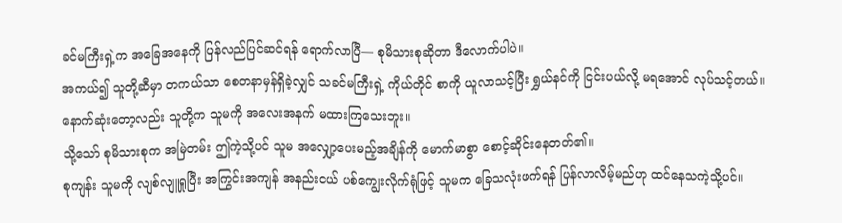ခင်မကြီးရှဲ့က အခြေအနေကို ပြန်လည်ပြင်ဆင်ရန် ရောက်လာပြီ— စုမိသားစုဆိုတာ ဒီလောက်ပါပဲ။
အကယ်၍ သူတို့ဆီမှာ တကယ်သာ စေတနာမှန်ရှိခဲ့လျှင် သခင်မကြီးရှဲ့ ကိုယ်တိုင် စာကို ယူလာသင့်ပြီး ရွှယ်နင်ကို ငြင်းပယ်လို့ မရအောင် လုပ်သင့်တယ်။
နောက်ဆုံးတော့လည်း သူတို့က သူမကို အလေးအနက် မထားကြသေးဘူး။
သို့သော် စုမိသားစုက အမြဲတမ်း ဤကဲ့သို့ပင် သူမ အလျှော့ပေးမည့်အချိန်ကို မောက်မာစွာ စောင့်ဆိုင်းနေတတ်၏။
စုကျန်း သူမကို လျစ်လျူရှုပြီး အကြွင်းအကျန် အနည်းငယ် ပစ်ကျွေးလိုက်ရုံဖြင့် သူမက ခြေသလုံးဖက်ရန် ပြန်လာလိမ့်မည်ဟု ထင်နေသကဲ့သို့ပင်။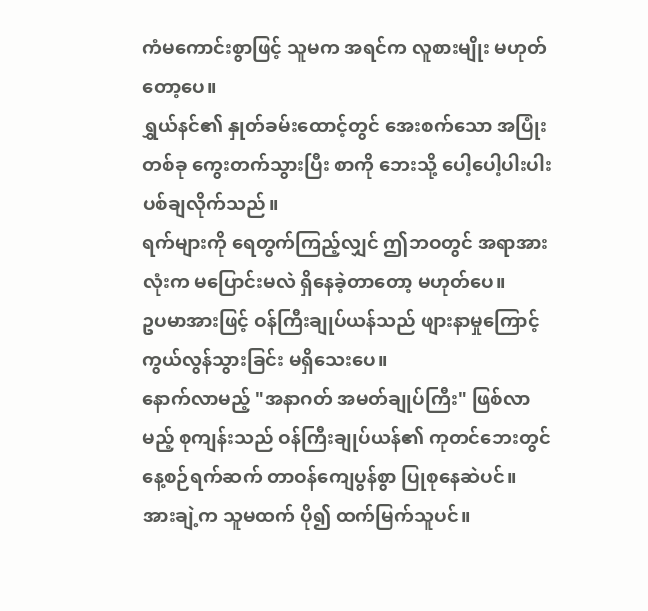ကံမကောင်းစွာဖြင့် သူမက အရင်က လူစားမျိုး မဟုတ်တော့ပေ။
ရွှယ်နင်၏ နှုတ်ခမ်းထောင့်တွင် အေးစက်သော အပြုံးတစ်ခု ကွေးတက်သွားပြီး စာကို ဘေးသို့ ပေါ့ပေါ့ပါးပါး ပစ်ချလိုက်သည်။
ရက်များကို ရေတွက်ကြည့်လျှင် ဤဘဝတွင် အရာအားလုံးက မပြောင်းမလဲ ရှိနေခဲ့တာတော့ မဟုတ်ပေ။
ဥပမာအားဖြင့် ဝန်ကြီးချုပ်ယန်သည် ဖျားနာမှုကြောင့် ကွယ်လွန်သွားခြင်း မရှိသေးပေ။
နောက်လာမည့် "အနာဂတ် အမတ်ချုပ်ကြီး" ဖြစ်လာမည့် စုကျန်းသည် ဝန်ကြီးချုပ်ယန်၏ ကုတင်ဘေးတွင် နေ့စဉ်ရက်ဆက် တာဝန်ကျေပွန်စွာ ပြုစုနေဆဲပင်။
အားချဲ့က သူမထက် ပို၍ ထက်မြက်သူပင်။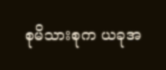စုမိသားစုက ယခုအ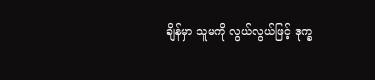ချိန်မှာ သူမကို လွယ်လွယ်ဖြင့် ဒုက္ခ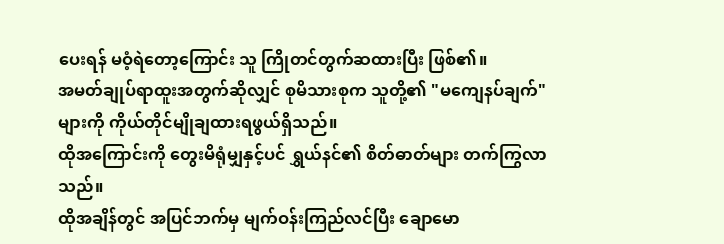ပေးရန် မဝံ့ရဲတော့ကြောင်း သူ ကြိုတင်တွက်ဆထားပြီး ဖြစ်၏။
အမတ်ချုပ်ရာထူးအတွက်ဆိုလျှင် စုမိသားစုက သူတို့၏ "မကျေနပ်ချက်" များကို ကိုယ်တိုင်မျိုချထားရဖွယ်ရှိသည်။
ထိုအကြောင်းကို တွေးမိရုံမျှနှင့်ပင် ရွှယ်နင်၏ စိတ်ဓာတ်များ တက်ကြွလာသည်။
ထိုအချိန်တွင် အပြင်ဘက်မှ မျက်ဝန်းကြည်လင်ပြီး ချောမော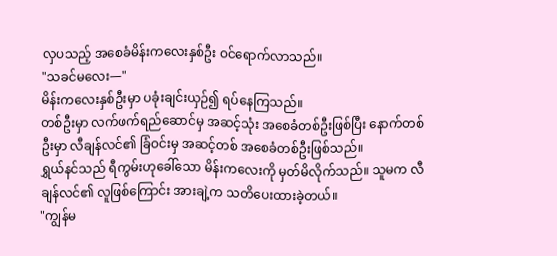လှပသည့် အစေခံမိန်းကလေးနှစ်ဦး ဝင်ရောက်လာသည်။
"သခင်မလေး—"
မိန်းကလေးနှစ်ဦးမှာ ပခုံးချင်းယှဉ်၍ ရပ်နေကြသည်။
တစ်ဦးမှာ လက်ဖက်ရည်ဆောင်မှ အဆင့်သုံး အစေခံတစ်ဦးဖြစ်ပြီး နောက်တစ်ဦးမှာ လီချန်လင်၏ ခြံဝင်းမှ အဆင့်တစ် အစေခံတစ်ဦးဖြစ်သည်။
ရွှယ်နင်သည် ရီကွမ်းဟုခေါ်သော မိန်းကလေးကို မှတ်မိလိုက်သည်။ သူမက လီချန်လင်၏ လူဖြစ်ကြောင်း အားချဲ့က သတိပေးထားခဲ့တယ်။
"ကျွန်မ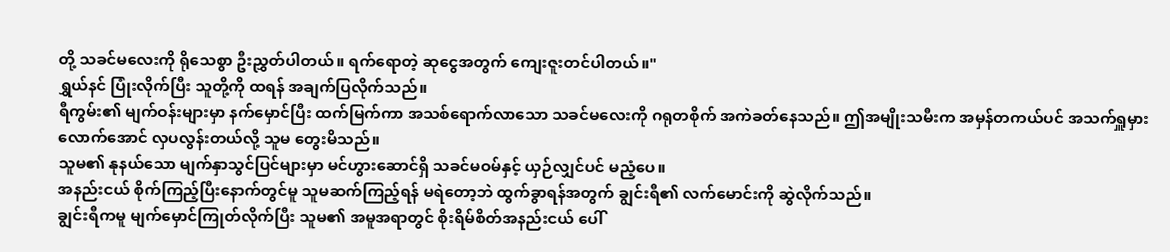တို့ သခင်မလေးကို ရိုသေစွာ ဦးညွှတ်ပါတယ်။ ရက်ရောတဲ့ ဆုငွေအတွက် ကျေးဇူးတင်ပါတယ်။"
ရွှယ်နင် ပြုံးလိုက်ပြီး သူတို့ကို ထရန် အချက်ပြလိုက်သည်။
ရီကွမ်း၏ မျက်ဝန်းများမှာ နက်မှောင်ပြီး ထက်မြက်ကာ အသစ်ရောက်လာသော သခင်မလေးကို ဂရုတစိုက် အကဲခတ်နေသည်။ ဤအမျိုးသမီးက အမှန်တကယ်ပင် အသက်ရှူမှားလောက်အောင် လှပလွန်းတယ်လို့ သူမ တွေးမိသည်။
သူမ၏ နုနယ်သော မျက်နှာသွင်ပြင်များမှာ မင်ဟွားဆောင်ရှိ သခင်မဝမ်နှင့် ယှဉ်လျှင်ပင် မညံ့ပေ။
အနည်းငယ် စိုက်ကြည့်ပြီးနောက်တွင်မူ သူမဆက်ကြည့်ရန် မရဲတော့ဘဲ ထွက်ခွာရန်အတွက် ချွင်းရီ၏ လက်မောင်းကို ဆွဲလိုက်သည်။
ချွင်းရီကမူ မျက်မှောင်ကြုတ်လိုက်ပြီး သူမ၏ အမူအရာတွင် စိုးရိမ်စိတ်အနည်းငယ် ပေါ်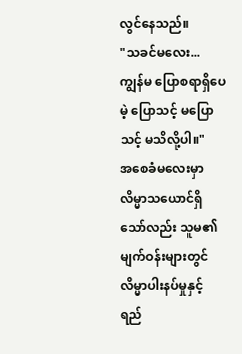လွင်နေသည်။
"သခင်မလေး... ကျွန်မ ပြောစရာရှိပေမဲ့ ပြောသင့် မပြောသင့် မသိလို့ပါ။"
အစေခံမလေးမှာ လိမ္မာသယောင်ရှိသော်လည်း သူမ၏ မျက်ဝန်းများတွင် လိမ္မာပါးနပ်မှုနှင့် ရည်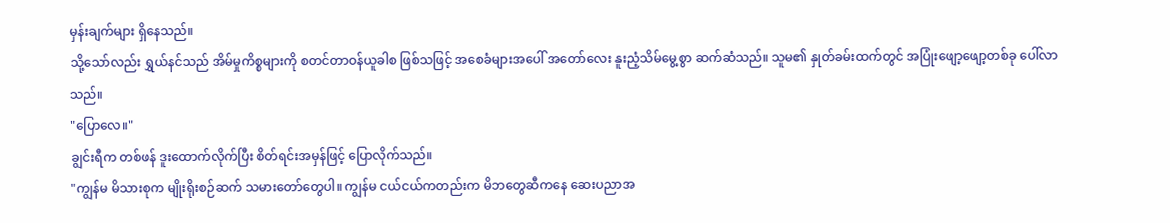မှန်းချက်များ ရှိနေသည်။
သို့သော်လည်း ရွှယ်နင်သည် အိမ်မှုကိစ္စများကို စတင်တာဝန်ယူခါစ ဖြစ်သဖြင့် အစေခံများအပေါ် အတော်လေး နူးညံ့သိမ်မွေ့စွာ ဆက်ဆံသည်။ သူမ၏ နှုတ်ခမ်းထက်တွင် အပြုံးဖျော့ဖျော့တစ်ခု ပေါ်လာသည်။
"ပြောလေ။"
ချွင်းရီက တစ်ဖန် ဒူးထောက်လိုက်ပြီး စိတ်ရင်းအမှန်ဖြင့် ပြောလိုက်သည်။
"ကျွန်မ မိသားစုက မျိုးရိုးစဉ်ဆက် သမားတော်တွေပါ။ ကျွန်မ ငယ်ငယ်ကတည်းက မိဘတွေဆီကနေ ဆေးပညာအ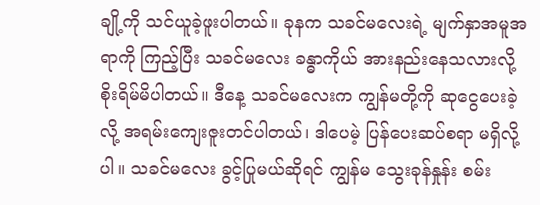ချို့ကို သင်ယူခဲ့ဖူးပါတယ်။ ခုနက သခင်မလေးရဲ့ မျက်နှာအမူအရာကို ကြည့်ပြီး သခင်မလေး ခန္ဓာကိုယ် အားနည်းနေသလားလို့ စိုးရိမ်မိပါတယ်။ ဒီနေ့ သခင်မလေးက ကျွန်မတို့ကို ဆုငွေပေးခဲ့လို့ အရမ်းကျေးဇူးတင်ပါတယ်၊ ဒါပေမဲ့ ပြန်ပေးဆပ်စရာ မရှိလို့ပါ။ သခင်မလေး ခွင့်ပြုမယ်ဆိုရင် ကျွန်မ သွေးခုန်နှုန်း စမ်း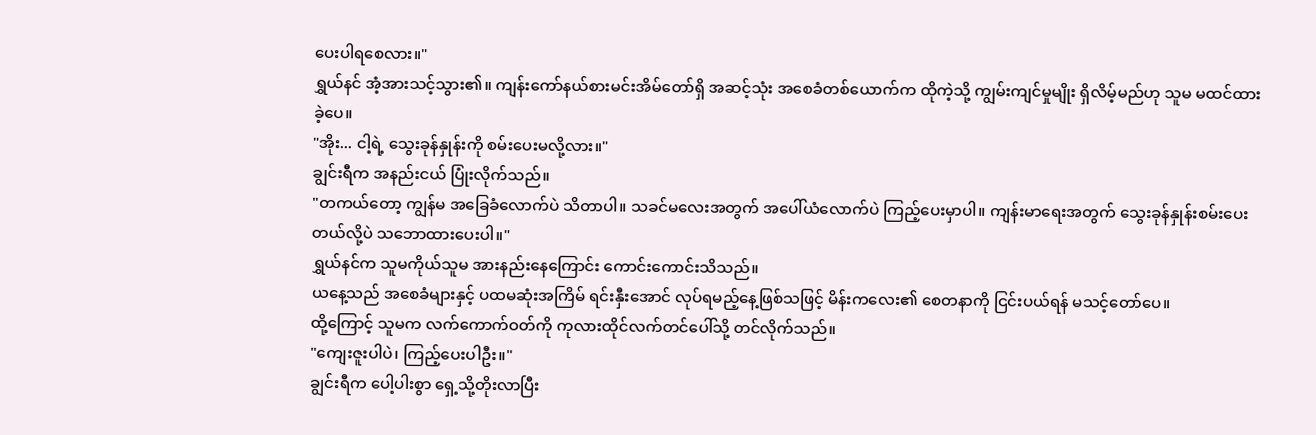ပေးပါရစေလား။"
ရွှယ်နင် အံ့အားသင့်သွား၏။ ကျန်းကော်နယ်စားမင်းအိမ်တော်ရှိ အဆင့်သုံး အစေခံတစ်ယောက်က ထိုကဲ့သို့ ကျွမ်းကျင်မှုမျိုး ရှိလိမ့်မည်ဟု သူမ မထင်ထားခဲ့ပေ။
"အိုး... ငါ့ရဲ့ သွေးခုန်နှုန်းကို စမ်းပေးမလို့လား။"
ချွင်းရီက အနည်းငယ် ပြုံးလိုက်သည်။
"တကယ်တော့ ကျွန်မ အခြေခံလောက်ပဲ သိတာပါ။ သခင်မလေးအတွက် အပေါ်ယံလောက်ပဲ ကြည့်ပေးမှာပါ။ ကျန်းမာရေးအတွက် သွေးခုန်နှုန်းစမ်းပေးတယ်လို့ပဲ သဘောထားပေးပါ။"
ရွှယ်နင်က သူမကိုယ်သူမ အားနည်းနေကြောင်း ကောင်းကောင်းသိသည်။
ယနေ့သည် အစေခံများနှင့် ပထမဆုံးအကြိမ် ရင်းနှီးအောင် လုပ်ရမည့်နေ့ဖြစ်သဖြင့် မိန်းကလေး၏ စေတနာကို ငြင်းပယ်ရန် မသင့်တော်ပေ။
ထို့ကြောင့် သူမက လက်ကောက်ဝတ်ကို ကုလားထိုင်လက်တင်ပေါ်သို့ တင်လိုက်သည်။
"ကျေးဇူးပါပဲ၊ ကြည့်ပေးပါဦး။"
ချွင်းရီက ပေါ့ပါးစွာ ရှေ့သို့တိုးလာပြီး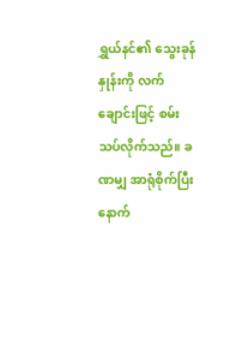ရွှယ်နင်၏ သွေးခုန်နှုန်းကို လက်ချောင်းဖြင့် စမ်းသပ်လိုက်သည်။ ခဏမျှ အာရုံစိုက်ပြီးနောက်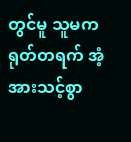တွင်မူ သူမက ရုတ်တရက် အံ့အားသင့်စွာ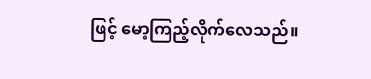ဖြင့် မော့ကြည့်လိုက်လေသည်။